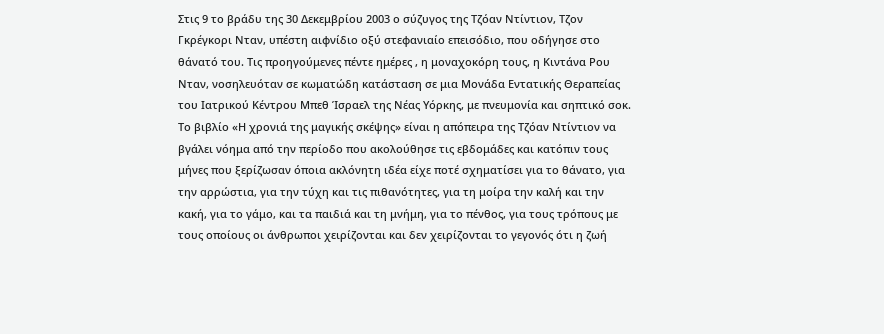Στις 9 το βράδυ της 30 Δεκεμβρίου 2003 ο σύζυγος της Τζόαν Ντίντιον, Τζον Γκρέγκορι Νταν, υπέστη αιφνίδιο οξύ στεφανιαίο επεισόδιο, που οδήγησε στο θάνατό του. Τις προηγούμενες πέντε ημέρες , η μοναχοκόρη τους, η Κιντάνα Ρου Νταν, νοσηλευόταν σε κωματώδη κατάσταση σε μια Μονάδα Εντατικής Θεραπείας του Ιατρικού Κέντρου Μπεθ Ίσραελ της Νέας Υόρκης, με πνευμονία και σηπτικό σοκ.
Το βιβλίο «Η χρονιά της μαγικής σκέψης» είναι η απόπειρα της Τζόαν Ντίντιον να βγάλει νόημα από την περίοδο που ακολούθησε τις εβδομάδες και κατόπιν τους μήνες που ξερίζωσαν όποια ακλόνητη ιδέα είχε ποτέ σχηματίσει για το θάνατο, για την αρρώστια, για την τύχη και τις πιθανότητες, για τη μοίρα την καλή και την κακή, για το γάμο, και τα παιδιά και τη μνήμη, για το πένθος, για τους τρόπους με τους οποίους οι άνθρωποι χειρίζονται και δεν χειρίζονται το γεγονός ότι η ζωή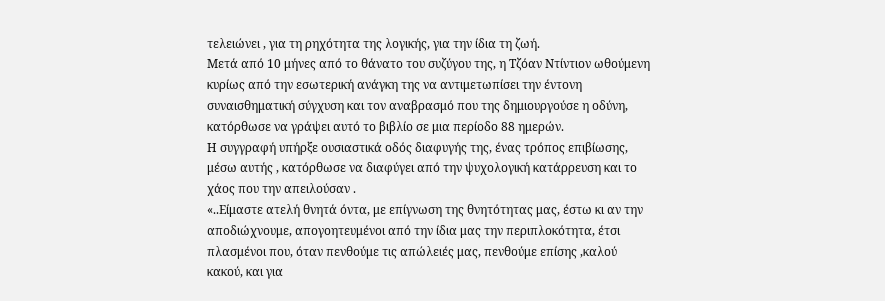τελειώνει , για τη ρηχότητα της λογικής, για την ίδια τη ζωή.
Μετά από 10 μήνες από το θάνατο του συζύγου της, η Τζόαν Ντίντιον ωθούμενη κυρίως από την εσωτερική ανάγκη της να αντιμετωπίσει την έντονη συναισθηματική σύγχυση και τον αναβρασμό που της δημιουργούσε η οδύνη, κατόρθωσε να γράψει αυτό το βιβλίο σε μια περίοδο 88 ημερών.
Η συγγραφή υπήρξε ουσιαστικά οδός διαφυγής της, ένας τρόπος επιβίωσης, μέσω αυτής , κατόρθωσε να διαφύγει από την ψυχολογική κατάρρευση και το χάος που την απειλούσαν .
«..Είμαστε ατελή θνητά όντα, με επίγνωση της θνητότητας μας, έστω κι αν την αποδιώχνουμε, απογοητευμένοι από την ίδια μας την περιπλοκότητα, έτσι πλασμένοι που, όταν πενθούμε τις απώλειές μας, πενθούμε επίσης ,καλού κακού, και για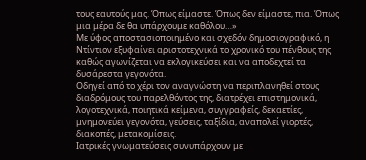τους εαυτούς μας. Όπως είμαστε. Όπως δεν είμαστε, πια. Όπως μια μέρα δε θα υπάρχουμε καθόλου…»
Με ύφος αποστασιοποιημένο και σχεδόν δημοσιογραφικό, η Ντίντιον εξυφαίνει αριστοτεχνικά το χρονικό του πένθους της καθώς αγωνίζεται να εκλογικεύσει και να αποδεχτεί τα δυσάρεστα γεγονότα.
Οδηγεί από το χέρι τον αναγνώστη να περιπλανηθεί στους διαδρόμους του παρελθόντος της, διατρέχει επιστημονικά, λογοτεχνικά, ποιητικά κείμενα, συγγραφείς, δεκαετίες, μνημονεύει γεγονότα, γεύσεις, ταξίδια, αναπολεί γιορτές, διακοπές, μετακομίσεις.
Ιατρικές γνωματεύσεις συνυπάρχουν με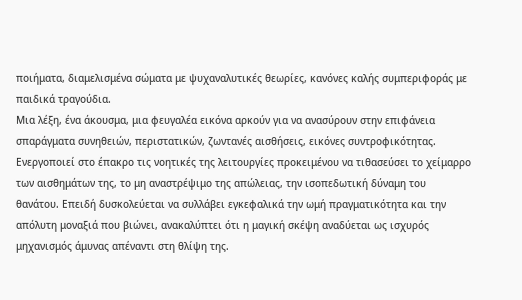ποιήματα, διαμελισμένα σώματα με ψυχαναλυτικές θεωρίες, κανόνες καλής συμπεριφοράς με παιδικά τραγούδια.
Μια λέξη, ένα άκουσμα, μια φευγαλέα εικόνα αρκούν για να ανασύρουν στην επιφάνεια σπαράγματα συνηθειών, περιστατικών, ζωντανές αισθήσεις, εικόνες συντροφικότητας.
Ενεργοποιεί στο έπακρο τις νοητικές της λειτουργίες προκειμένου να τιθασεύσει το χείμαρρο των αισθημάτων της, το μη αναστρέψιμο της απώλειας, την ισοπεδωτική δύναμη του θανάτου. Επειδή δυσκολεύεται να συλλάβει εγκεφαλικά την ωμή πραγματικότητα και την απόλυτη μοναξιά που βιώνει, ανακαλύπτει ότι η μαγική σκέψη αναδύεται ως ισχυρός μηχανισμός άμυνας απέναντι στη θλίψη της.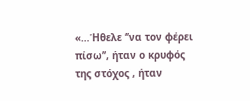«…Ήθελε ‘’να τον φέρει πίσω’’, ήταν ο κρυφός της στόχος , ήταν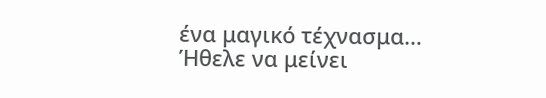ένα μαγικό τέχνασμα…
Ήθελε να μείνει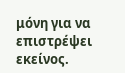μόνη για να επιστρέψει εκείνος.